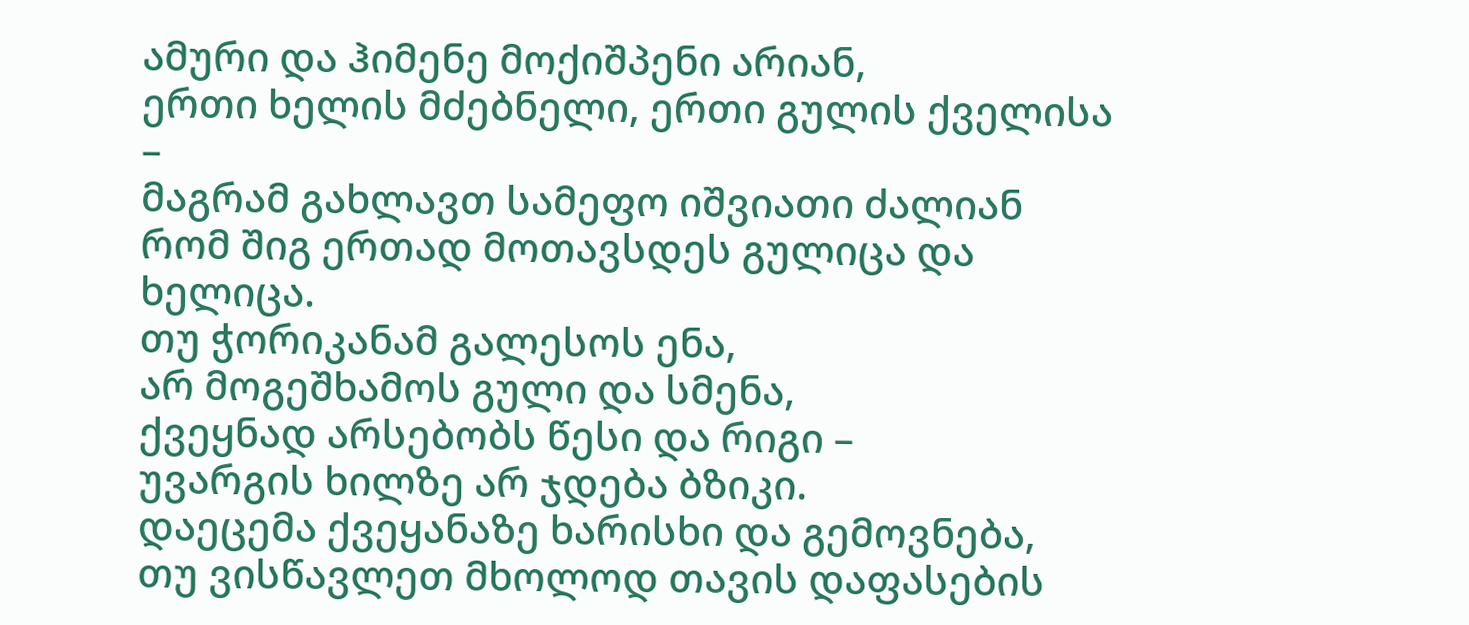ამური და ჰიმენე მოქიშპენი არიან,
ერთი ხელის მძებნელი, ერთი გულის ქველისა –
მაგრამ გახლავთ სამეფო იშვიათი ძალიან
რომ შიგ ერთად მოთავსდეს გულიცა და ხელიცა.
თუ ჭორიკანამ გალესოს ენა,
არ მოგეშხამოს გული და სმენა,
ქვეყნად არსებობს წესი და რიგი –
უვარგის ხილზე არ ჯდება ბზიკი.
დაეცემა ქვეყანაზე ხარისხი და გემოვნება,
თუ ვისწავლეთ მხოლოდ თავის დაფასების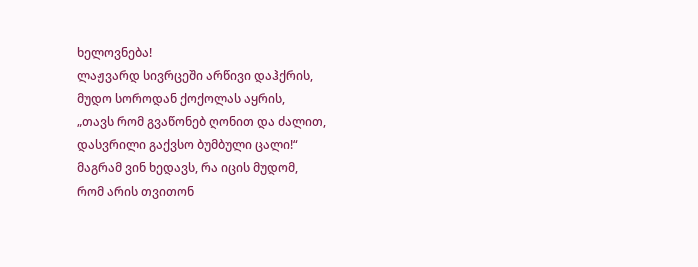ხელოვნება!
ლაჟვარდ სივრცეში არწივი დაჰქრის,
მუდო სოროდან ქოქოლას აყრის,
„თავს რომ გვაწონებ ღონით და ძალით,
დასვრილი გაქვსო ბუმბული ცალი!“
მაგრამ ვინ ხედავს, რა იცის მუდომ,
რომ არის თვითონ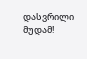დასვრილი მუდამ!